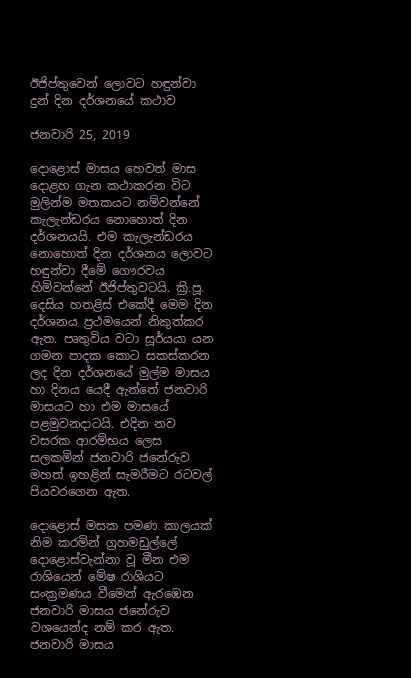ඊජිප්තුවෙන් ලොවට හඳුන්වා දුන් දින දර්ශනයේ කථාව

ජනවාරි 25, 2019

දොළොස් මාසය හෙවත් මාස දොළහ ගැන කථාකරන විට මුලින්ම මතකයට නම්වන්නේ කැලැන්ඩරය නොහොත් දින දර්ශනයයි. එම කැලැන්ඩරය නොහොත් දින දර්ශනය ලොවට හඳුන්වා දීමේ ගෞරවය හිමිවන්නේ ඊජිප්තුවටයි. ක්‍රි.පූ. දෙසිය හතළිස් එකේදී මෙම දින දර්ශනය ප්‍රථමයෙන් නිකුත්කර ඇත. පෘතුවිය වටා සූර්යයා යන ගමන පාදක කොට සකස්කරන ලද දින දර්ශනයේ මුල්ම මාසය හා දිනය යෙදී ඇත්තේ ජනවාරි මාසයට හා එම මාසයේ පළමුවනදාටයි. එදින නව වසරක ආරම්භය ලෙස සලකමින් ජනවාරි ජනේරුව මහත් ඉහළින් සැමරීමට රටවල් පියවරගෙන ඇත.

දොළොස් මසක පමණ කාලයක් නිම කරමින් ග්‍රහමඩුල්ලේ දොළොස්වැන්නා වූ මීන එම රාශියෙන් මේෂ රාශියට සංක්‍රමණය වීමෙන් ඇරඹෙන ජනවාරි මාසය ජනේරුව වශයෙන්ද නම් කර ඇත. ජනවාරි මාසය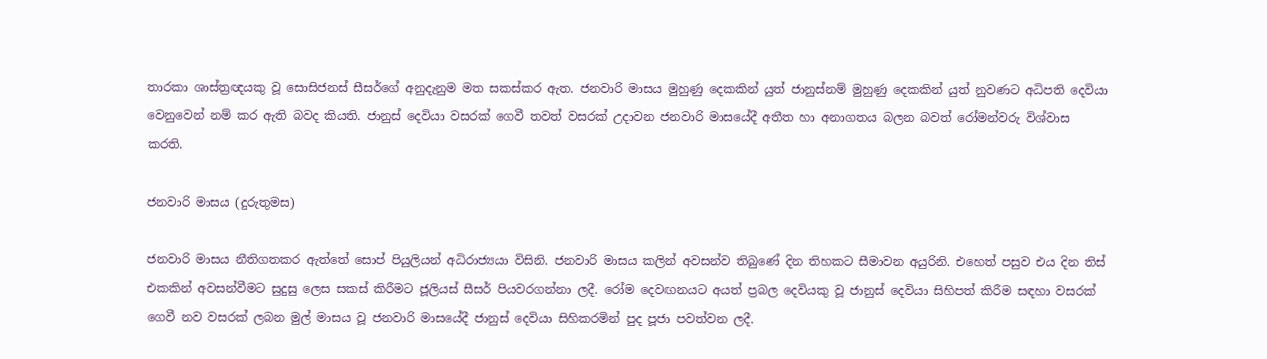තාරකා ශාස්ත්‍රඥයකු වූ සොසිජනස් සීසර්ගේ අනුදැනුම මත සකස්කර ඇත. ජනවාරි මාසය මුහුණු දෙකකින් යුත් ජානුස්නම් මුහුණු දෙකකින් යුත් නුවණට අධිපති දෙවියා වෙනුවෙන් නම් කර ඇති බවද කියති. ජානුස් දෙවියා වසරක් ගෙවී තවත් වසරක් උදාවන ජනවාරි මාසයේදී අතීත හා අනාගතය බලන බවත් රෝමන්වරු විශ්වාස කරති.

ජනවාරි මාසය (දුරුතුමස)

ජනවාරි මාසය නීතිගතකර ඇත්තේ සොප් පියුලියන් අධිරාජ්‍යයා විසිනි. ජනවාරි මාසය කලින් අවසන්ව තිබුණේ දින තිහකට සීමාවන අයුරිනි. එහෙත් පසුව එය දින තිස් එකකින් අවසන්වීමට සුදුසු ලෙස සකස් කිරීමට ජූලියස් සීසර් පියවරගන්නා ලදී. රෝම දෙවඟනයට අයත් ප්‍රබල දෙවියකු වූ ජානුස් දෙවියා සිහිපත් කිරීම සඳහා වසරක් ගෙවී නව වසරක් ලබන මුල් මාසය වූ ජනවාරි මාසයේදී ජානුස් දෙවියා සිහිකරමින් පුද පූජා පවත්වන ලදී.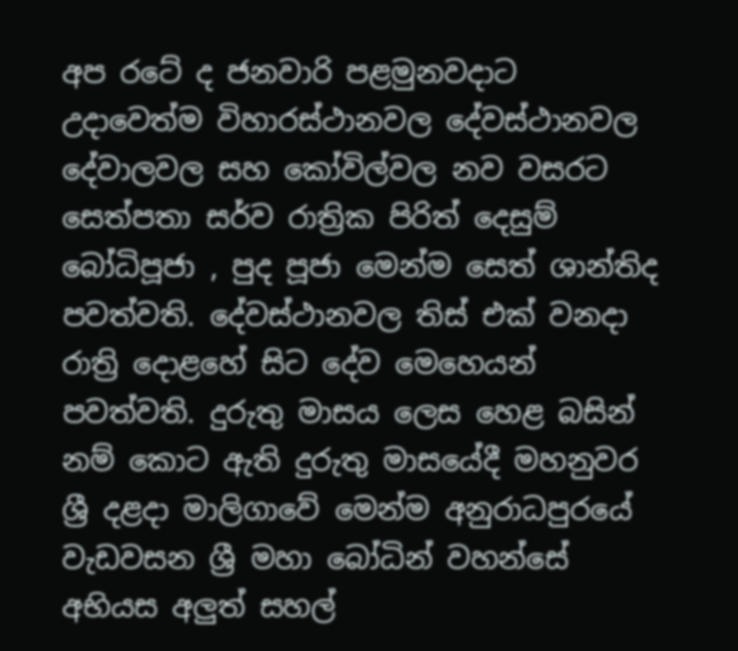අප රටේ ද ජනවාරි පළමුනවදාට උදාවෙත්ම විහාරස්ථානවල දේවස්ථානවල දේවාලවල සහ කෝවිල්වල නව වසරට සෙත්පතා සර්ව රාත්‍රික පිරිත් දෙසුම් බෝධිපූජා , පුද පූජා මෙන්ම සෙත් ශාන්තිද පවත්වති. දේවස්ථානවල තිස් එක් වනදා රාත්‍රි දොළහේ සිට දේව මෙහෙයන් පවත්වති. දුරුතු මාසය ලෙස හෙළ බසින් නම් කොට ඇති දුරුතු මාසයේදී මහනුවර ශ්‍රී දළදා මාලිගාවේ මෙන්ම අනුරාධපුරයේ වැඩවසන ශ්‍රී මහා බෝධින් වහන්සේ අභියස අලුත් සහල්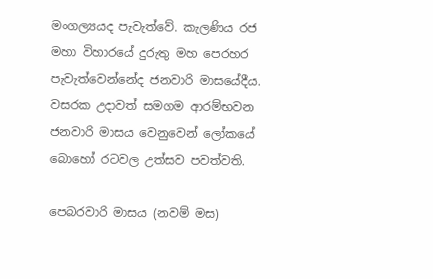මංගල්‍යයද පැවැත්වේ. කැලණිය රජ මහා විහාරයේ දුරුතු මහ පෙරහර පැවැත්වෙන්නේද ජනවාරි මාසයේදීය. වසරක උදාවත් සමගම ආරම්භවන ජනවාරි මාසය වෙනුවෙන් ලෝකයේ බොහෝ රටවල උත්සව පවත්වති.

පෙබරවාරි මාසය (නවම් මස)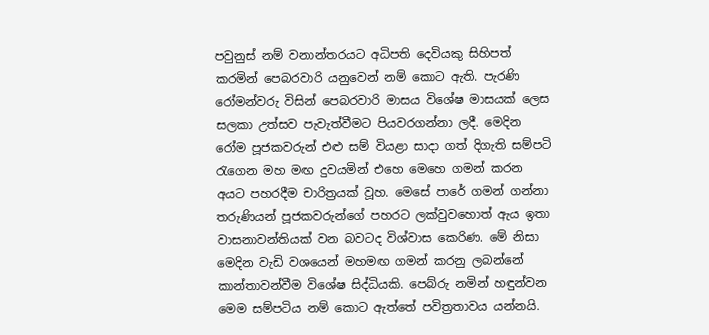පවුනුස් නම් වනාන්තරයට අධිපති දෙවියකු සිහිපත් කරමින් පෙබරවාරි යනුවෙන් නම් කොට ඇති. පැරණි රෝමන්වරු විසින් පෙබරවාරි මාසය විශේෂ මාසයක් ලෙස සලකා උත්සව පැවැත්වීමට පියවරගන්නා ලදී. මෙදින රෝම පූජකවරුන් එළු සම් වියළා සාදා ගත් දිගැති සම්පටි රැගෙන මහ මඟ දුවයමින් එහෙ මෙහෙ ගමන් කරන අයට පහරදීම චාරිත්‍රයක් වූහ. මෙසේ පාරේ ගමන් ගන්නා තරුණියන් පූජකවරුන්ගේ පහරට ලක්වුවහොත් ඇය ඉතා වාසනාවන්තියක් වන බවටද විශ්වාස කෙරිණ. මේ නිසා මෙදින වැඩි වශයෙන් මහමඟ ගමන් කරනු ලබන්නේ කාන්තාවන්වීම විශේෂ සිද්ධියකි. පෙබ්රු නමින් හඳුන්වන මෙම සම්පටිය නම් කොට ඇත්තේ පවිත්‍රතාවය යන්නයි.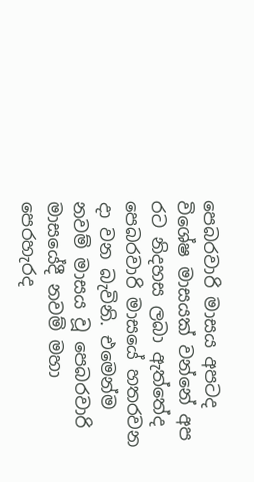පෙබරවාරි මාසය අපටද විශේෂ මාසයක් වන්නේ අප රට නිදහස ලබා ඇත්තේද පෙබරවාරි මාසයේ හතරවන දා වන බැවිනි. එමෙන්ම නවම් මාසය වූ පෙබරවාරි මාසයේදී නවම් මහා පෙරහැරද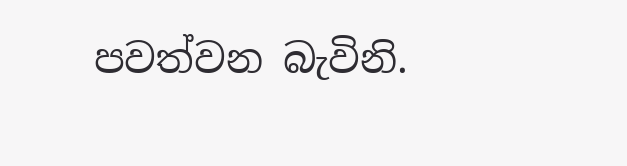පවත්වන බැවිනි.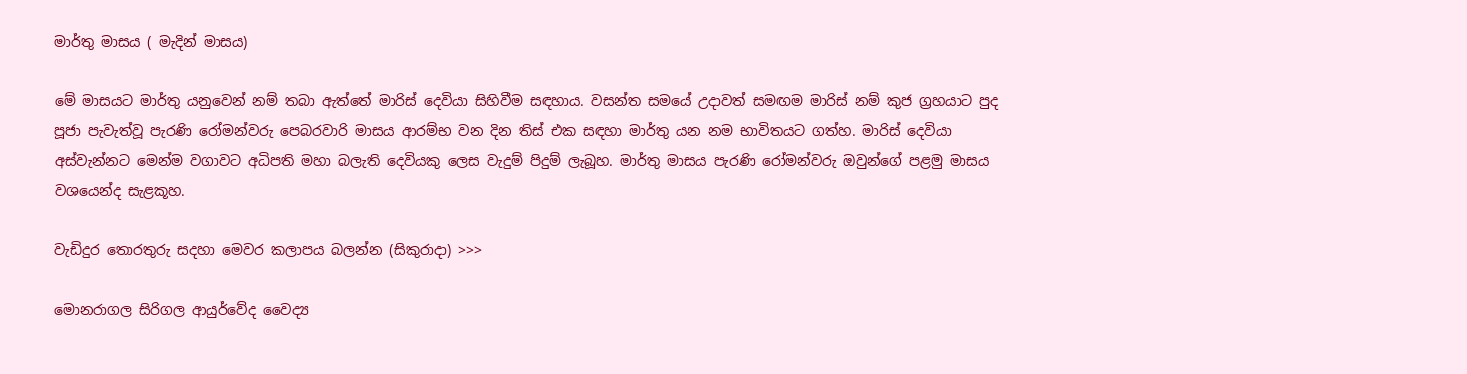මාර්තු මාසය ( මැදින් මාසය)

මේ මාසයට මාර්තු යනුවෙන් නම් තබා ඇත්තේ මාරිස් දෙවියා සිහිවීම සඳහාය. වසන්ත සමයේ උදාවත් සමඟම මාරිස් නම් කුජ ග්‍රහයාට පුද පූජා පැවැත්වූ පැරණි රෝමන්වරු පෙබරවාරි මාසය ආරම්භ වන දින තිස් එක සඳහා මාර්තු යන නම භාවිතයට ගත්හ. මාරිස් දෙවියා අස්වැන්නට මෙන්ම වගාවට අධිපති මහා බලැති දෙවියකු ලෙස වැදුම් පිදුම් ලැබූහ. මාර්තු මාසය පැරණි රෝමන්වරු ඔවුන්ගේ පළමු මාසය වශයෙන්ද සැළකූහ.

වැඩිදුර තොරතුරු සදහා මෙවර කලාපය බලන්න (සිකුරාදා) >>>

මොනරාගල සිරිගල ආයුර්වේද වෛද්‍ය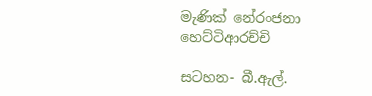මැණික් නේරංජනා හෙට්ටිආරච්චි

සටහන- බී.ඇල්.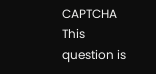CAPTCHA
This question is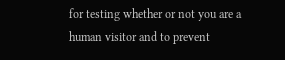for testing whether or not you are a human visitor and to prevent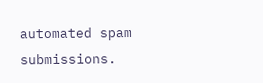automated spam submissions.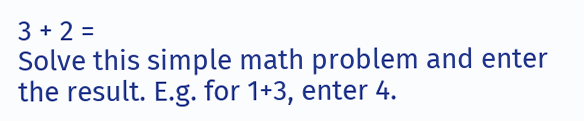3 + 2 =
Solve this simple math problem and enter the result. E.g. for 1+3, enter 4.